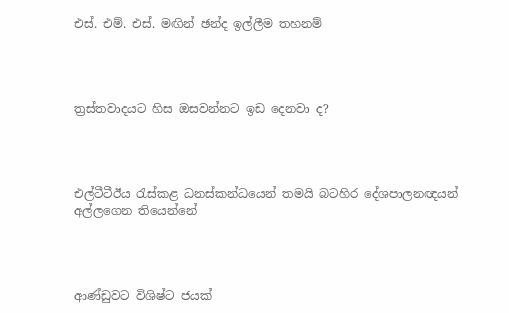එස්. එම්. එස්. මඟින් ඡන්ද ඉල්ලීම තහනම්




ත්‍රස්තවාදයට හිස ඔසවන්නට ඉඩ දෙනවා ද?




එල්ටීටීඊය රැස්කළ ධනස්කන්ධයෙන් තමයි බටහිර දේශපාලනඥයන් අල්ලගෙන තියෙන්නේ




ආණ්ඩුවට විශිෂ්ට ජයක්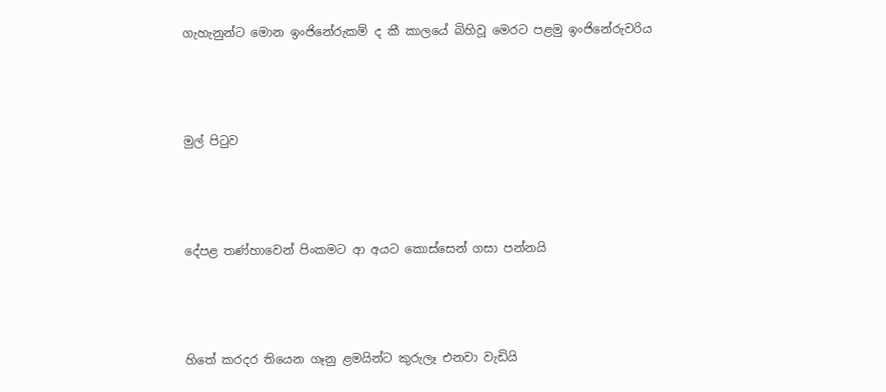ගැහැනුන්ට මොන ඉංජිනේරුකම් ද කී කාලයේ බිහිවූ මෙරට පළමු ඉංජිනේරුවරිය




මුල් පිටුව




දේපළ තණ්හාවෙන් පිංකමට ආ අයට කොස්සෙන් ගසා පන්නයි




හිතේ කරදර තියෙන ගෑනු ළමයින්ට කුරුලෑ එනවා වැඩියි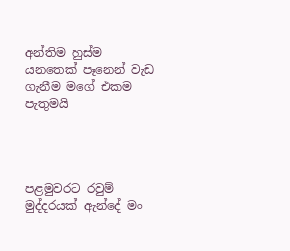අන්තිම හුස්ම යනතෙක් පෑනෙන් වැඩ ගැනීම මගේ එකම පැතුමයි




පළමුවරට රවුම් මුද්දරයක් ඇන්දේ මං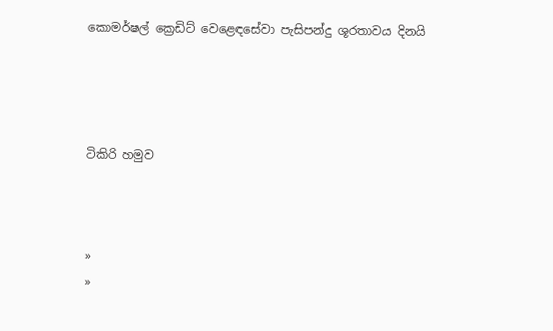කොමර්ෂල් ක්‍රෙඩිට් වෙළෙඳසේවා පැසිපන්දු ශූරතාවය දිනයි




ටිකිරි හමුව



»
»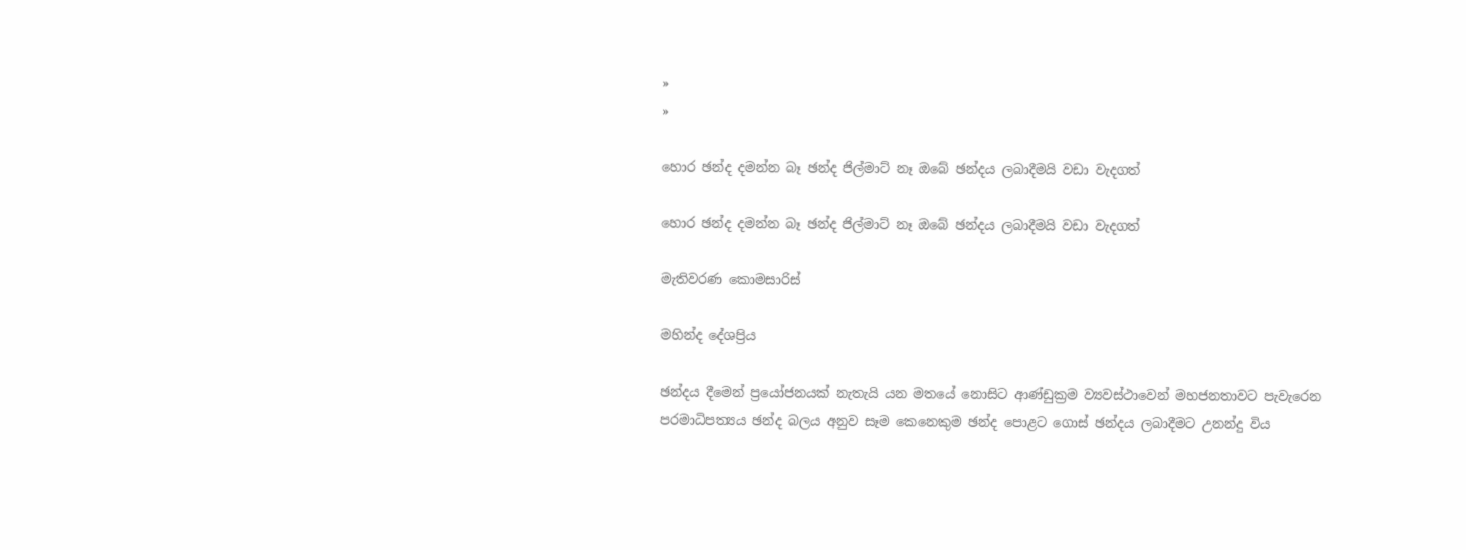»
»

හොර ඡන්ද දමන්න බෑ ඡන්ද ජිල්මාට් නෑ ඔබේ ඡන්දය ලබාදීමයි වඩා වැදගත්

හොර ඡන්ද දමන්න බෑ ඡන්ද ජිල්මාට් නෑ ඔබේ ඡන්දය ලබාදීමයි වඩා වැදගත්

මැතිවරණ කොමසාරිස්

මහින්ද දේශප්‍රිය

ඡන්දය දීමෙන් ප්‍රයෝජනයක් නැතැයි යන මතයේ නොසිට ආණ්ඩුක්‍රම ව්‍යවස්ථාවෙන් මහජනතාවට පැවැරෙන පරමාධිපත්‍යය ඡන්ද බලය අනුව සෑම කෙනෙකුම ඡන්ද‍ පොළට ගොස් ඡන්දය ලබාදීමට උනන්දු විය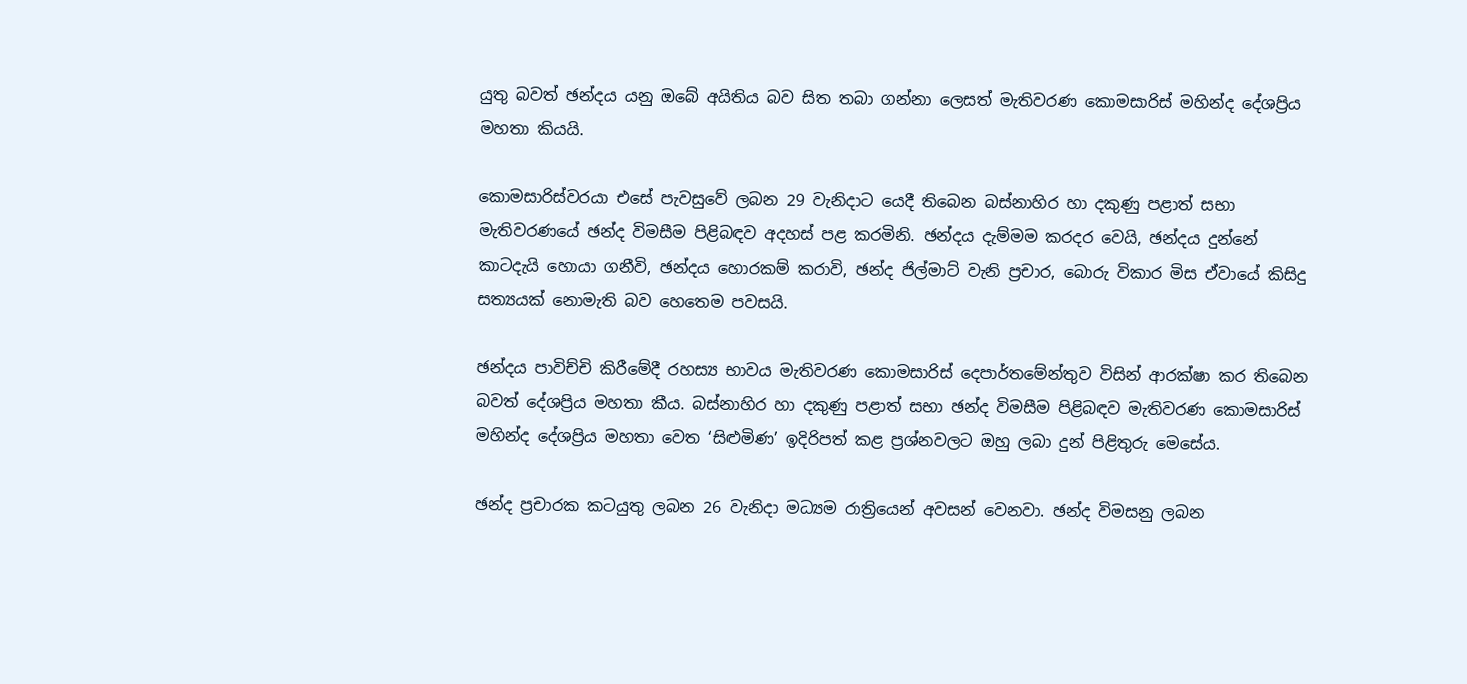යුතු බවත් ඡන්දය යනු ඔබේ අයිතිය බව සිත තබා ගන්නා ලෙසත් මැතිවරණ කොමසාරිස් මහින්ද දේශප්‍රිය මහතා කියයි.

කොමසාරිස්වරයා එසේ පැවසුවේ ලබන 29 වැනිදාට යෙදී තිබෙන බස්නාහිර හා දකුණු පළාත් සභා මැතිවරණයේ ඡන්ද විමසීම පිළිබඳව අදහස් පළ කරමිනි. ඡන්දය දැම්මම කරදර වෙයි, ඡන්දය දුන්නේ කාටදැයි හොයා ගනීවි, ඡන්දය හොරකම් කරාවි, ඡන්ද ජිල්මාට් වැනි ප්‍රචාර, බොරු විකාර මිස ඒවායේ කිසිදු සත්‍යයක් නොමැති බව හෙතෙම පවසයි.

ඡන්දය පාවිච්චි කිරීමේදී රහස්‍ය භාවය මැතිවරණ කොමසාරිස් දෙපාර්තමේන්තුව විසින් ආරක්ෂා කර තිබෙන බවත් දේශප්‍රිය මහතා කීය. බස්නාහිර හා දකුණු පළාත් සභා ඡන්ද විමසීම පිළිබඳව මැතිවරණ කොමසාරිස් මහින්ද දේශප්‍රිය මහතා වෙත ‘සිළුමිණ’ ඉදිරිපත් කළ ප්‍රශ්නවලට ඔහු ලබා දුන් පිළිතුරු මෙසේය.

ඡන්ද ප්‍රචාරක කටයුතු ලබන 26 වැනිදා මධ්‍යම රාත්‍රියෙන් අවසන් වෙනවා. ඡන්ද විමසනු ලබන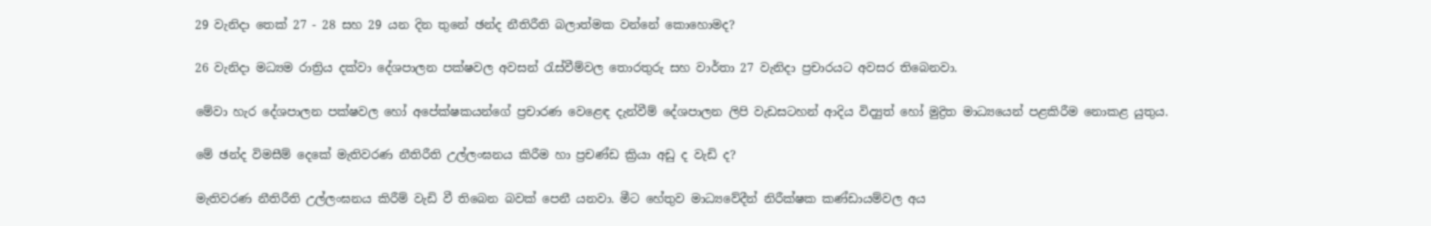29 වැනිදා තෙක් 27 - 28 සහ 29 යන දින තුනේ ඡන්ද නීතිරීති බලාත්මක වන්නේ කොහොමද?

26 වැනිදා මධ්‍යම රාත්‍රිය දක්වා දේශපාලන පක්ෂවල අවසන් රැස්වීම්වල තොරතුරු සහ වාර්තා 27 වැනිදා ප්‍රචාරයට අවසර තිබෙනවා.

මේවා හැර දේශපාලන පක්ෂවල හෝ අපේක්ෂකයන්ගේ ප්‍රචාරණ වෙළෙඳ දැන්වීම් දේශපාලන ලිපි වැඩසටහන් ආදිය විද්‍යුත් හෝ මුද්‍රිත මාධ්‍යයෙන් පළකිරීම නොකළ යුතුය.

මේ ඡන්ද විමසීම් දෙකේ මැතිවරණ නීතිරීති උල්ලංඝනය කිරීම හා ප්‍රචණ්ඩ ක්‍රියා අඩු ද වැඩි ද?

මැතිවරණ නීතිරීති උල්ලංඝනය කිරීම් වැඩි වී තිබෙන බවක් පෙනී යනවා. මීට හේතුව මාධ්‍යවේදීන් නිරීක්ෂක කණ්ඩායම්වල අය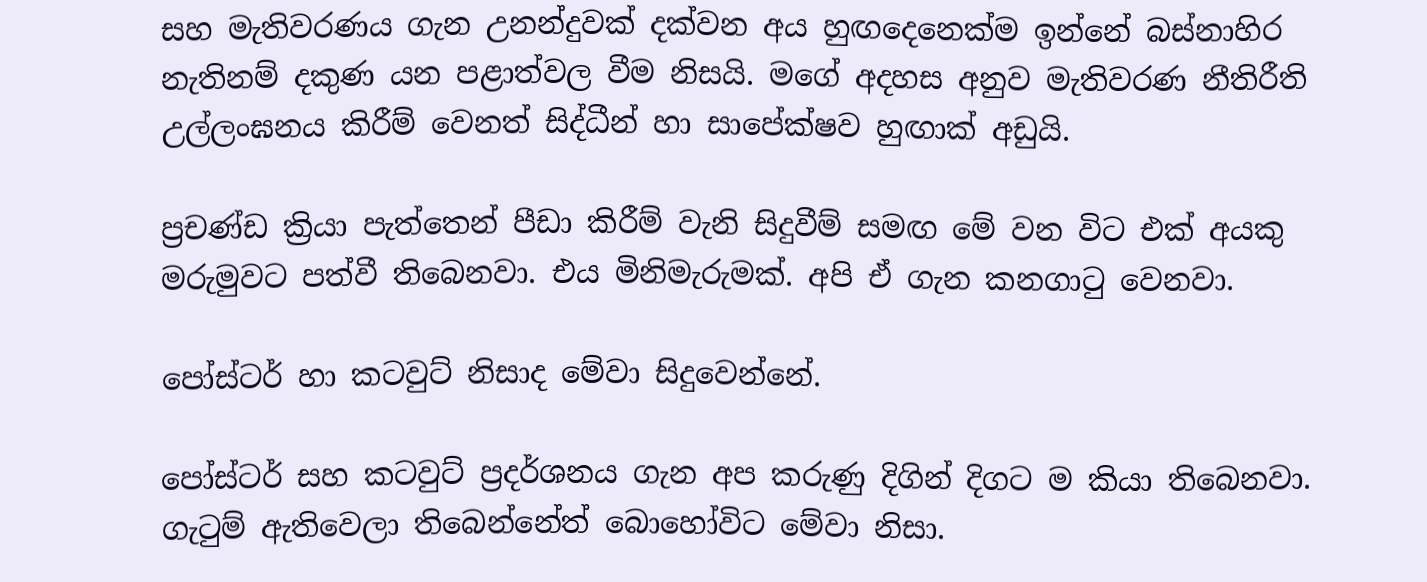සහ මැතිවරණය ගැන උනන්දුවක් දක්වන අය හුඟදෙනෙක්ම ඉන්නේ බස්නාහිර නැතිනම් දකුණ යන පළාත්වල වීම නිසයි. මගේ අදහස අනුව මැතිවරණ නීතිරීති උල්ලංඝනය කිරීම් වෙනත් සිද්ධීන් හා සාපේක්ෂව හුඟාක් අඩුයි.

ප්‍රචණ්ඩ ක්‍රියා පැත්තෙන් පීඩා කිරීම් වැනි සිදුවීම් සමඟ මේ වන විට එක් අයකු මරුමුවට පත්වී තිබෙනවා. එය මිනිමැරුමක්. අපි ඒ ගැන කනගාටු වෙනවා.

පෝස්ටර් හා කටවුට් නිසාද මේවා සිදුවෙන්නේ.

පෝස්ටර් සහ කටවුට් ප්‍රදර්ශනය ගැන අප කරුණු දිගින් දිගට ම කියා තිබෙනවා. ගැටුම් ඇතිවෙලා තිබෙන්නේත් බොහෝවිට මේවා නිසා.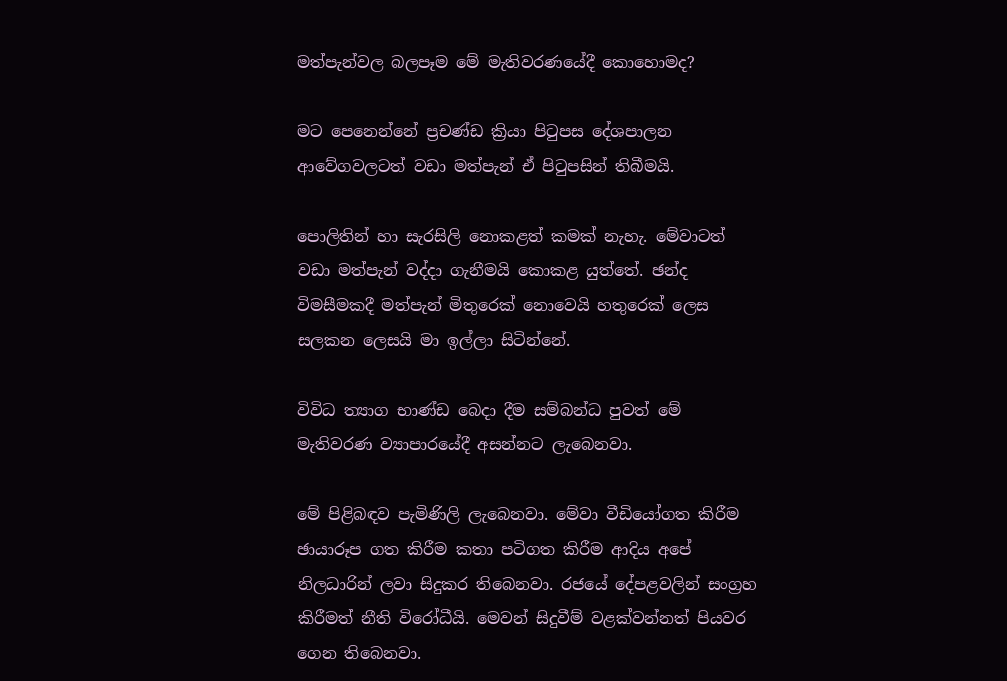මත්පැන්වල බලපෑම මේ මැතිවරණයේදී කොහොමද?

මට පෙනෙන්නේ ප්‍රචණ්ඩ ක්‍රියා පිටුපස දේශපාලන ආවේගවලටත් වඩා මත්පැන් ඒ පිටුපසින් තිබීමයි.

පොලිතින් හා සැරසිලි නොකළත් කමක් නැහැ. මේවාටත් වඩා මත්පැන් වද්දා ගැනීමයි කොකළ යුත්තේ. ඡන්ද විමසීමකදී මත්පැන් මිතුරෙක් නොවෙයි හතුරෙක් ලෙස සලකන ලෙසයි මා ඉල්ලා සිටින්නේ.

විවිධ ත්‍යාග භාණ්ඩ බෙදා දීම සම්බන්ධ පුවත් මේ මැතිවරණ ව්‍යාපාරයේදී අසන්නට ලැබෙනවා.

මේ පිළිබඳව පැමිණිලි ලැබෙනවා. මේවා වීඩියෝගත කිරීම ඡායාරූප ගත කිරීම කතා පටිගත කිරීම ආදිය අපේ නිලධාරින් ලවා සිදුකර තිබෙනවා. රජයේ දේපළවලින් සංග්‍රහ කිරීමත් නීති විරෝධීයි. මෙවන් සිදුවීම් වළක්වන්නත් පියවර ගෙන තිබෙනවා.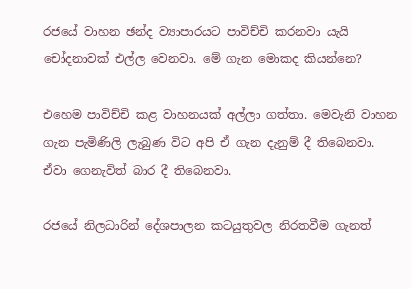රජයේ වාහන ඡන්ද ව්‍යාපාරයට පාවිච්චි කරනවා යැයි චෝදනාවක් එල්ල වෙනවා. මේ ගැන මොකද කියන්නෙ?

එහෙම පාවිච්චි කළ වාහනයක් අල්ලා ගත්තා. මෙවැනි වාහන ගැන පැමිණිලි ලැබුණ විට අපි ඒ ගැන දැනුම් දී තිබෙනවා. ඒවා ගෙනැවිත් බාර දී තිබෙනවා.

රජයේ නිලධාරින් දේශපාලන කටයුතුවල නිරතවීම ගැනත්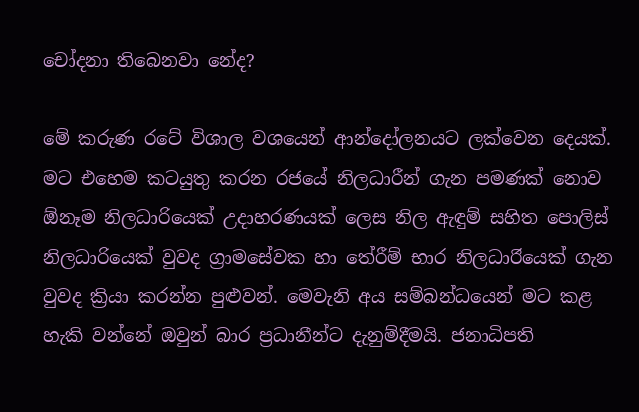චෝදනා තිබෙනවා නේද?

මේ කරුණ රටේ විශාල වශයෙන් ආන්දෝලනයට ලක්වෙන දෙයක්. මට එහෙම කටයුතු කරන රජයේ නිලධාරීන් ගැන පමණක් නොව ඕනෑම නිලධාරියෙක් උදාහරණයක් ලෙස නිල ඇඳුම් සහිත පොලිස් නිලධාරියෙක් වුවද ග්‍රාමසේවක හා තේරීම් භාර නිලධාර‍ියෙක් ගැන වුවද ක්‍රියා කරන්න පුළුවන්. මෙවැනි අය සම්බන්ධයෙන් මට කළ හැකි වන්නේ ඔවුන් බාර ප්‍රධානීන්ට දැනුම්දීමයි. ජනාධිපති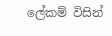ලේකම් විසින්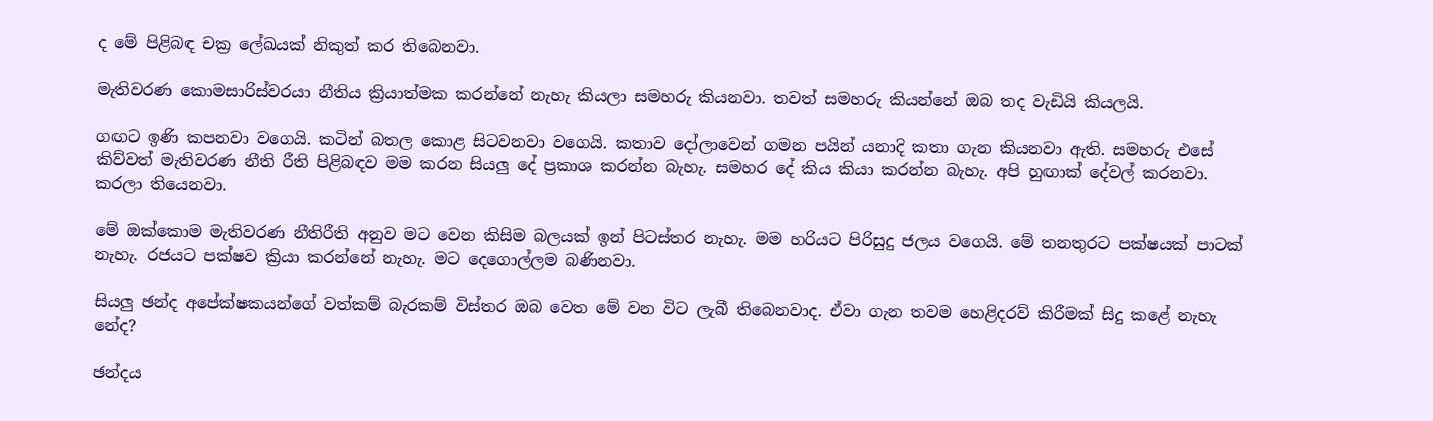ද මේ පිළිබඳ චක්‍ර ලේඛයක් නිකුත් කර තිබෙනවා.

මැතිවරණ කොමසාරිස්වරයා නීතිය ක්‍රියාත්මක කරන්නේ නැහැ කියලා සමහරු කියනවා. තවත් සමහරු කියන්නේ ඔබ තද වැඩියි කියලයි.

ගඟට ඉණි කපනවා වගෙයි. කටින් බතල කොළ සිටවනවා වගෙයි. කතාව දෝලාවෙන් ගමන පයින් යනාදි කතා ගැන කියනවා ඇති. සමහරු එසේ කිව්වත් මැතිවරණ නීති රීති පිළිබඳව මම කරන සියලු දේ ප්‍රකාශ කරන්න බැහැ. සමහර දේ කිය කියා කරන්න බැහැ. අපි හුඟාක් දේවල් කරනවා. කරලා තියෙනවා.

මේ ඔක්කොම මැතිවරණ නීතිරීති අනුව මට වෙන කිසිම බලයක් ඉන් පිටස්තර නැහැ. මම හරියට පිරිසුදු ජලය වගෙයි. මේ තනතුරට පක්ෂයක් පාටක් නැහැ. රජයට පක්ෂව ක්‍රියා කරන්නේ නැහැ. මට දෙගොල්ලම බණිනවා.

සියලු ඡන්ද අපේක්ෂකයන්ගේ වත්කම් බැරකම් විස්තර ‍ඔබ වෙත මේ වන විට ලැබී තිබෙනවාද. ඒවා ගැන තවම හෙළිදරව් කිරීමක් සිදු කළේ නැහැ නේද?

ඡන්දය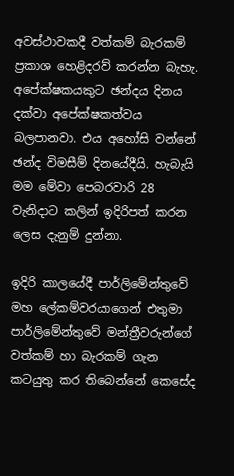අවස්ථාවකදී වත්කම් බැරකම් ප්‍රකාශ හෙළිදරව් කරන්න බැහැ. අපේක්ෂකයකුට ඡන්දය දිනය දක්වා අපේක්ෂකත්වය බලපානවා. එය අහෝසි වන්නේ ඡන්ද විමසීම් දිනයේදීයි. හැබැයි මම මේවා පෙබරවාරි 28 වැනිදාට කලින් ඉදිරිපත් කරන ලෙස දැනුම් දුන්නා.

ඉදිරි කාලයේදී පාර්ලිමේන්තුවේ මහ ලේකම්වරයාගෙන් එතුමා පාර්ලිමේන්තුවේ මන්ත්‍රීවරුන්ගේ වත්කම් හා බැරකම් ගැන කටයුතු කර තිබෙන්නේ කෙසේද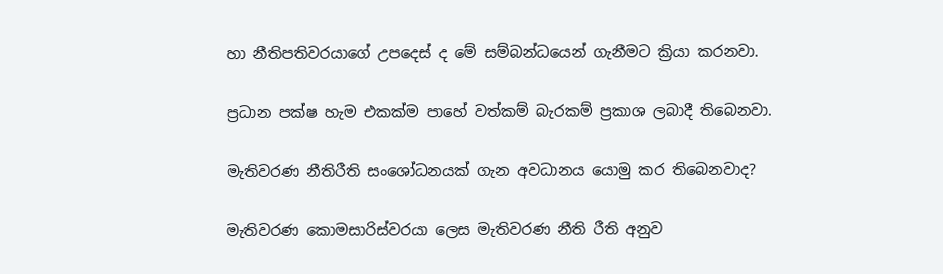හා නීතිපතිවරයාගේ උපදෙස් ද මේ සම්බන්ධයෙන් ගැනීමට ක්‍රියා කරනවා.

ප්‍රධාන පක්ෂ හැම එකක්ම පාහේ වත්කම් බැරකම් ප්‍රකාශ ලබාදී තිබෙනවා.

මැතිවරණ නීතිරීති සංශෝධනයක් ගැන අවධානය යොමු කර තිබෙනවාද?

මැතිවරණ කොමසාරිස්වරයා ලෙස මැතිවරණ නීති රීති අනුව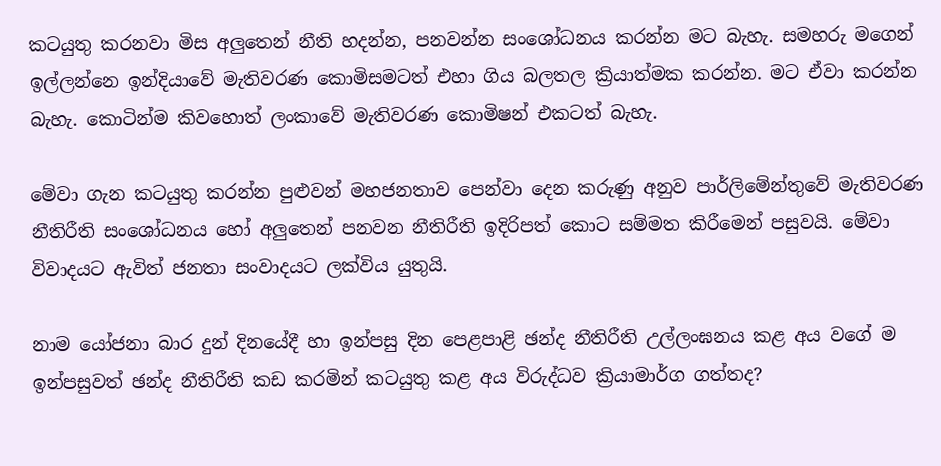කටයුතු කරනවා මිස අලුතෙන් නීති හදන්න, පනවන්න සංශෝධනය කරන්න මට බැහැ. සමහරු මගෙන් ඉල්ලන්නෙ ඉන්දියාවේ මැතිවරණ කොමිසමටත් එහා ගිය බලතල ක්‍රියාත්මක කරන්න. මට ඒවා කරන්න බැහැ. කොටින්ම කිවහොත් ලංකාවේ මැතිවරණ කොමිෂන් එකටත් බැහැ.

මේවා ගැන කටයුතු කරන්න පුළුවන් මහජනතාව පෙන්වා දෙන කරුණු අනුව පාර්ලිමේන්තුවේ මැතිවරණ නීතිරීති සංශෝධනය හෝ අලුතෙන් පනවන නීතිරීති ඉදිරිපත් කොට සම්මත කිරීමෙන් පසුවයි. මේවා විවාදයට ඇවිත් ජනතා සංවාදයට ලක්විය යුතුයි.

නාම යෝජනා බාර දුන් දිනයේදී හා ඉන්පසු දින පෙළපාළි ඡන්ද නීතිරීති උල්ලංඝනය කළ අය වගේ ම ඉන්පසුවත් ඡන්ද නීතිරීති කඩ කරමින් කටයුතු කළ අය විරුද්ධව ක්‍රියාමාර්ග ගත්තද?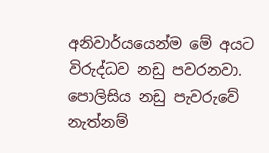අනිවාර්යයෙන්ම මේ අයට විරුද්ධව නඩු පවරනවා. පොලිසිය නඩු පැවරුවේ නැත්නම්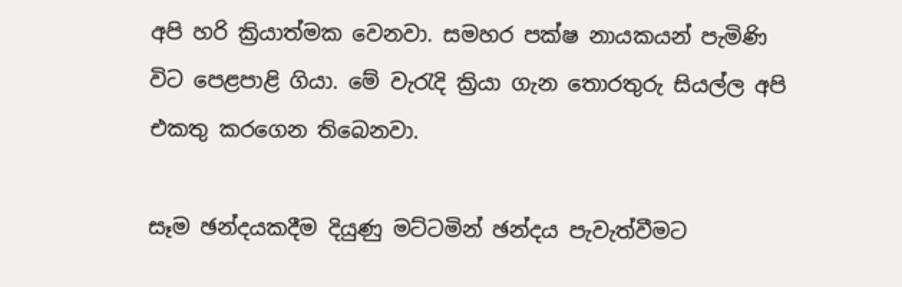අපි හරි ක්‍රියාත්මක වෙනවා. සමහර පක්ෂ නායකයන් පැමිණි විට පෙළපාළි ගියා. මේ වැරැදි ක්‍රියා ගැන තොරතුරු සියල්ල අපි එකතු කරගෙන තිබෙනවා.

සෑම ඡන්දයකදීම දියුණු මට්ටමින් ඡන්දය පැවැත්වීමට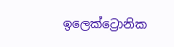ඉලෙක්ට්‍රොනික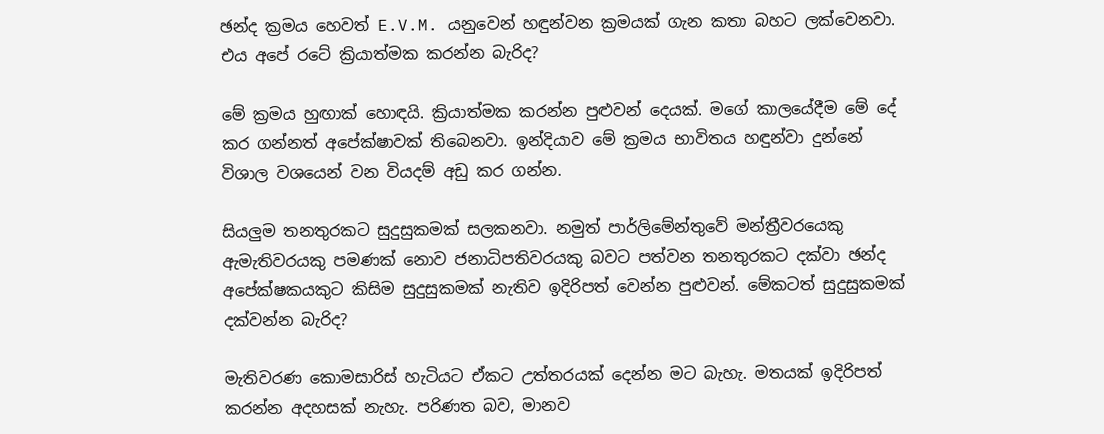ඡන්ද ක්‍රමය හෙවත් E.V.M. යනුවෙන් හඳුන්වන ක්‍රමයක් ගැන කතා බහට ලක්වෙනවා. එය අපේ රටේ ක්‍රියාත්මක කරන්න බැරිද?

මේ ක්‍රමය හුඟාක් හොඳයි. ක්‍රියාත්මක කරන්න පුළුවන් දෙයක්. මගේ කාලයේදීම මේ දේ කර ගන්නත් අපේක්ෂාවක් තිබෙනවා. ඉන්දියාව මේ ක්‍රමය භාවිතය හඳුන්වා දුන්නේ විශාල වශයෙන් වන වියදම් අඩු කර ගන්න.

සියලුම තනතුරකට සුදුසුකමක් සලකනවා. නමුත් පාර්ලිමේන්තුවේ මන්ත්‍රීවරයෙකු ඇමැතිවරයකු පමණක් නොව ජනාධිපතිවරයකු බවට පත්වන තනතුරකට දක්වා ඡන්ද අපේක්ෂකයකුට කිසිම සුදුසුකමක් නැතිව ඉදිරිපත් වෙන්න පුළුවන්. මේකටත් සුදුසුකමක් දක්වන්න බැරිද?

මැතිවරණ කොමසාරිස් හැටියට ඒකට උත්තරයක් දෙන්න මට බැහැ. මතයක් ඉදිරිපත් කරන්න අදහසක් නැහැ. පරිණත බව, මානව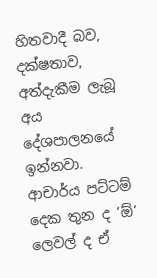හිතවාදී බව, දක්ෂතාව, අත්දැකීම ලැබූ අය දේශපාලනයේ ඉන්නවා. ආචාර්ය පට්ටම් දෙක තුන ද ‘ඕ’ ලෙවල් ද ඒ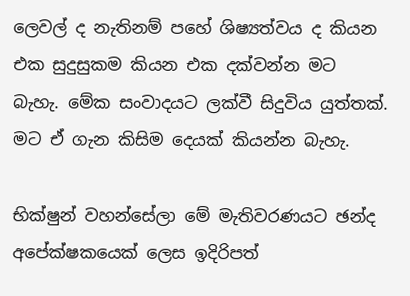ලෙවල් ද නැතිනම් පහේ ශිෂ්‍යත්වය ද කියන එක සුදුසුකම කියන එක දක්වන්න මට බැහැ. මේක සංවාදයට ලක්වී සිදුවිය යුත්තක්. මට ඒ ගැන කිසිම දෙයක් කියන්න බැහැ.

භික්ෂුන් වහන්සේලා මේ මැතිවරණයට ඡන්ද අපේක්ෂකයෙක් ලෙස ඉදිරිපත්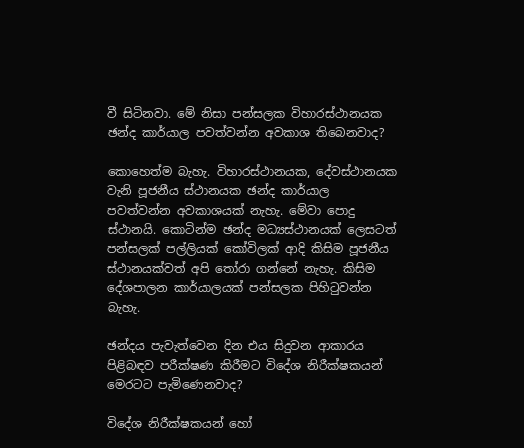වී සිටිනවා. මේ නිසා පන්සලක විහාරස්ථානයක ඡන්ද කාර්යාල පවත්වන්න අවකාශ තිබෙනවාද?

කොහෙත්ම බැහැ. විහාරස්ථානයක, දේවස්ථානයක වැනි පූජනීය ස්ථානයක ඡන්ද කාර්යාල පවත්වන්න අවකාශයක් නැහැ. මේවා පොදු ස්ථානයි. කොටින්ම ඡන්ද මධ්‍යස්ථානයක් ලෙසටත් පන්සලක් පල්ලියක් කෝවිලක් ආදි කිසිම පූජනීය ස්ථානයක්වත් අපි තෝරා ගන්නේ නැහැ. කිසිම දේශපාලන කාර්යාලයක් පන්සලක පිහිටුවන්න බැහැ.

ඡන්දය පැවැත්වෙන දින එය සිදුවන ආකාරය පිළිබඳව පරීක්ෂණ කිරීමට විදේශ නිරීක්ෂකයන් මෙරටට පැමිණෙනවාද?

විදේශ නිරීක්ෂකයන් හෝ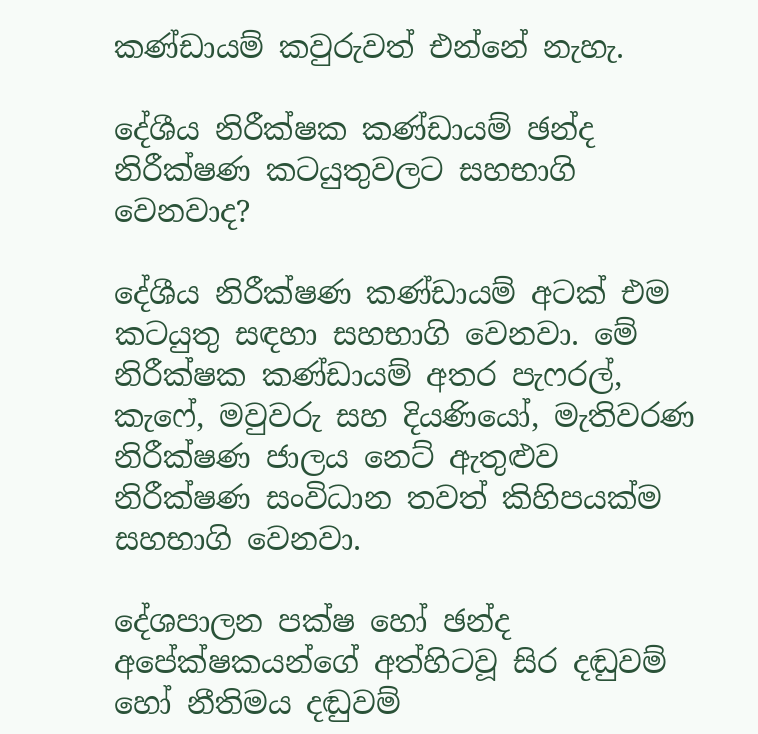කණ්ඩායම් කවුරුවත් එන්නේ නැහැ.

දේශීය නිරීක්ෂක කණ්ඩායම් ඡන්ද නිරීක්ෂණ කටයුතුවලට සහභාගි වෙනවාද?

දේශීය නිරීක්ෂණ කණ්ඩායම් අටක් එම කටයුතු සඳහා සහභාගි වෙනවා. මේ නිරීක්ෂක කණ්ඩායම් අතර පැෆරල්, කැෆේ, මවුවරු සහ දියණියෝ, මැතිවරණ නිරීක්ෂණ ජාලය නෙට් ඇතුළුව නිරීක්ෂණ සංවිධාන තවත් කිහිපයක්ම සහභාගි වෙනවා.

දේශපාලන පක්ෂ හෝ ඡන්ද අපේක්ෂකයන්ගේ අත්හිටවූ සිර දඬුවම් හෝ නීතිමය දඬුවම්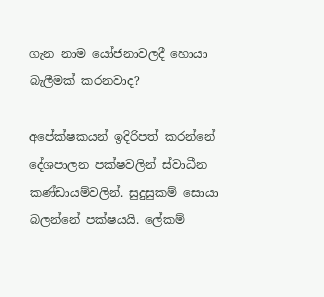ගැන නාම යෝජනාවලදී හොයා බැලීමක් කරනවාද?

අපේක්ෂකයන් ඉදිරිපත් කරන්නේ දේශපාලන පක්ෂවලින් ස්වාධීන කණ්ඩායම්වලින්. සුදුසුකම් සොයා බලන්නේ පක්ෂයයි. ලේකම්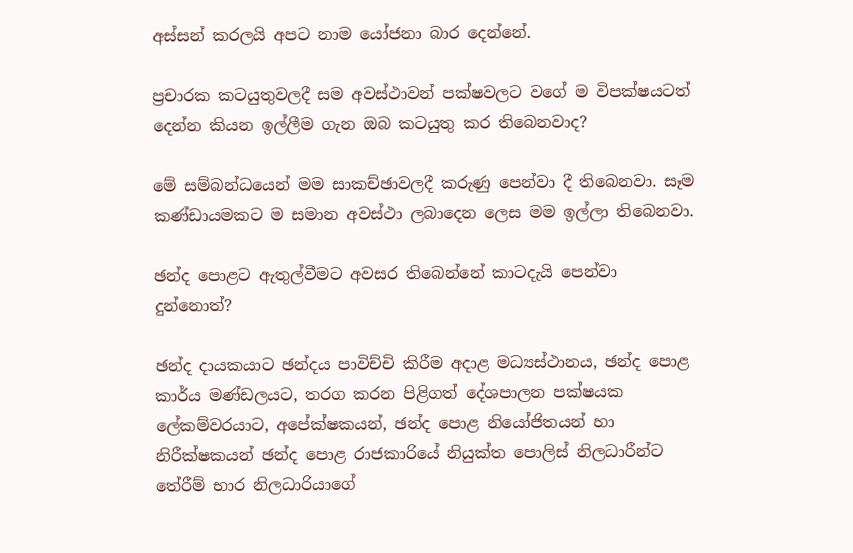අස්සන් කරලයි අපට නාම යෝජනා බාර දෙන්නේ.

ප්‍රචාරක කටයුතුවලදී සම අවස්ථාවන් පක්ෂවලට වගේ ම විපක්ෂයටත් දෙන්න කියන ඉල්ලීම ගැන ඔබ කටයුතු කර තිබෙනවාද?

මේ සම්බන්ධයෙන් මම සාකච්ඡාවලදී කරුණු පෙන්වා දී තිබෙනවා. සෑම කණ්ඩායමකට ම සමාන අවස්ථා ලබාදෙන ලෙස මම ඉල්ලා තිබෙනවා.

ඡන්ද පොළට ඇතුල්වීමට අවසර තිබෙන්නේ කාටදැයි පෙන්වා දුන්නොත්?

ඡන්ද දායකයාට ඡන්දය පාවිච්චි කිරීම අදාළ මධ්‍යස්ථානය, ඡන්ද පොළ කාර්ය මණ්ඩලයට, තරග කරන පිළිගත් දේශපාලන පක්ෂයක ලේකම්වරයාට, අපේක්ෂකයන්, ඡන්ද පොළ නියෝජිතයන් හා නිරීක්ෂකයන් ඡන්ද පොළ රාජකාරියේ නියුක්ත පොලිස් නිලධාරීන්ට තේරීම් භාර නිලධාරියාගේ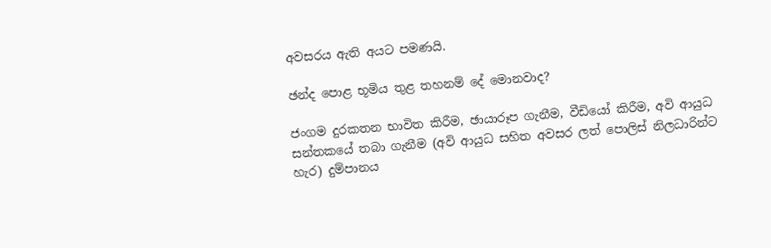අවසරය ඇති අයට පමණයි.

ඡන්ද පොළ භූමිය තුළ තහනම් දේ මොනවාද?

ජංගම දුරකතන භාවිත කිරීම, ඡායාරූප ගැනීම, වීඩියෝ කිරීම, අවි ආයුධ සන්තකයේ තබා ගැනීම (අවි ආයුධ සහිත අවසර ලත් පොලිස් නිලධාරින්ට හැර) දුම්පානය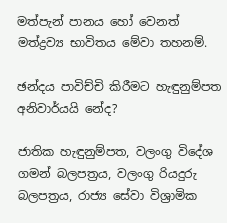මත්පැන් පානය හෝ වෙනත් මත්ද්‍රව්‍ය භාවිතය මේවා තහනම්.

ඡන්දය පාවිච්චි කිරීමට හැඳුනුම්පත අනිවාර්යයි නේද?

ජාතික හැඳුනුම්පත, වලංගු විදේශ ගමන් බලපත්‍රය, වලංගු රියදුරු බලපත්‍රය, රාජ්‍ය සේවා විශ්‍රාමික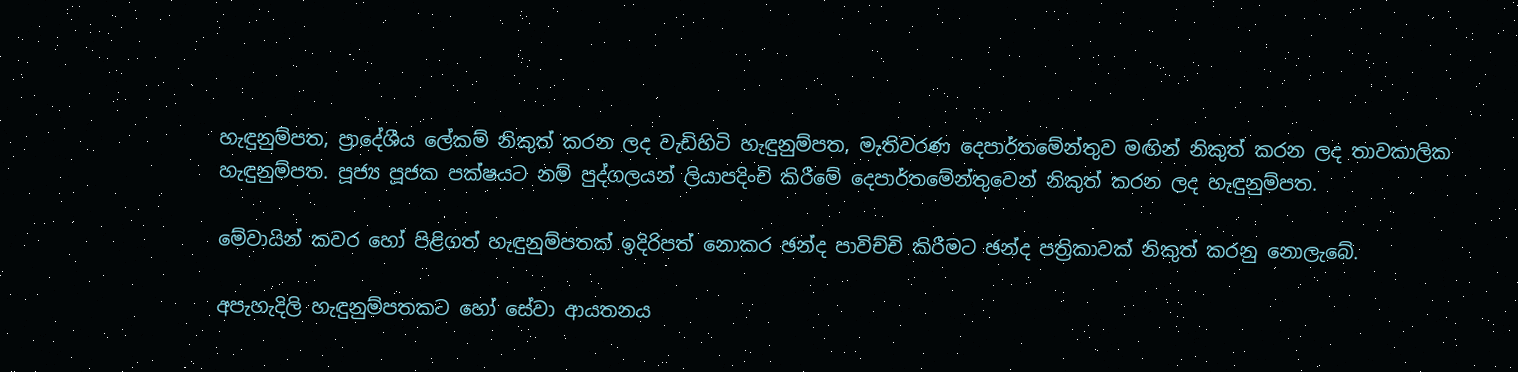හැඳුනුම්පත, ප්‍රාදේශීය ලේකම් නිකුත් කරන ලද වැඩිහිටි හැඳුනුම්පත, මැතිවරණ දෙපාර්තමේන්තුව මඟින් නිකුත් කරන ලද තාවකාලික හැඳුනුම්පත. පූජ්‍ය පූජක පක්ෂයට නම් පුද්ගලයන් ලියාපදිංචි කිරීමේ දෙපාර්තමේන්තුවෙන් නිකුත් කරන ලද හැඳුනුම්පත.

මේවායින් කවර හෝ පිළිගත් හැඳුනුම්පතක් ඉදිරිපත් නොකර ඡන්ද පාවිච්චි කිරීමට ඡන්ද පත්‍රිකාවක් නිකුත් කරනු නොලැබේ.

අපැහැදිලි හැඳුනුම්පතකට හෝ සේවා ආයතනය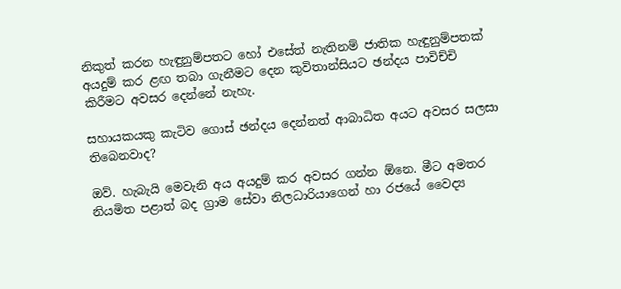නිකුත් කරන හැඳුනුම්පතට හෝ එසේත් නැතිනම් ජාතික හැඳුනුම්පතක් අයදුම් කර ළඟ තබා ගැනීමට දෙන කුවිතාන්සියට ඡන්දය පාවිච්චි කිරීමට අවසර දෙන්නේ නැහැ.

සහායකයකු කැටිව ගොස් ඡන්දය දෙන්නත් ආබාධිත අයට අවසර සලසා තිබෙනවාද?

ඔව්. හැබැයි මෙවැනි අය අයදුම් කර අවසර ගන්න ඕනෙ. මීට අමතර නියමිත පළාත් බද ග්‍රාම සේවා නිලධාරියාගෙන් හා රජයේ වෛද්‍ය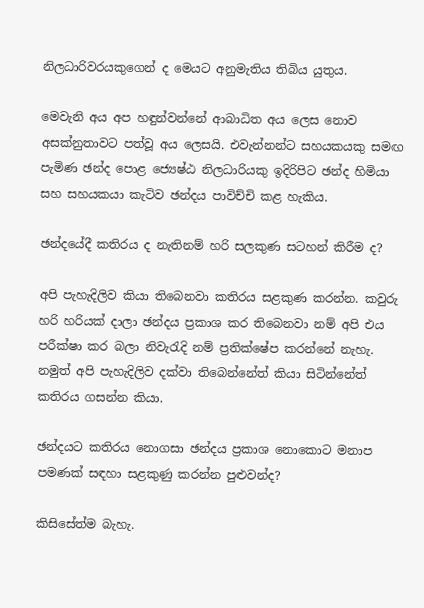නිලධාරිවරයකුගෙන් ද මෙයට අනුමැතිය තිබිය යුතුය.

මෙවැනි අය අප හඳුන්වන්නේ ආබාධිත අය ලෙස නොව අසක්නුතාවට පත්වූ අය ලෙසයි. එවැන්නන්ට සහයකයකු සමඟ පැමිණ ඡන්ද පොළ ජ්‍යෙෂ්ඨ නිලධාරියකු ඉදිරිපිට ඡන්ද හිමියා සහ සහයකයා කැටිව ඡන්දය පාවිච්චි කළ හැකිය.

ඡන්දයේදී කතිරය ද නැතිනම් හරි සලකුණ සටහන් කිරීම ද?

අපි පැහැදිලිව කියා තිබෙනවා කතිරය සළකුණ කරන්න. කවුරු හරි හරියක් දාලා ඡන්දය ප්‍රකාශ කර තිබෙනවා නම් අපි එය පරීක්ෂා කර බලා නිවැරැදි නම් ප්‍රතික්ෂේප කරන්නේ නැහැ. නමුත් අපි පැහැදිලිව දක්වා තිබෙන්නේත් කියා සිටින්නේත් කතිරය ගසන්න කියා.

ඡන්දයට කතිරය නොගසා ඡන්දය ප්‍රකාශ නොකොට මනාප පමණක් සඳහා සළකුණු කරන්න පුළුවන්ද?

කිසිසේත්ම බැහැ.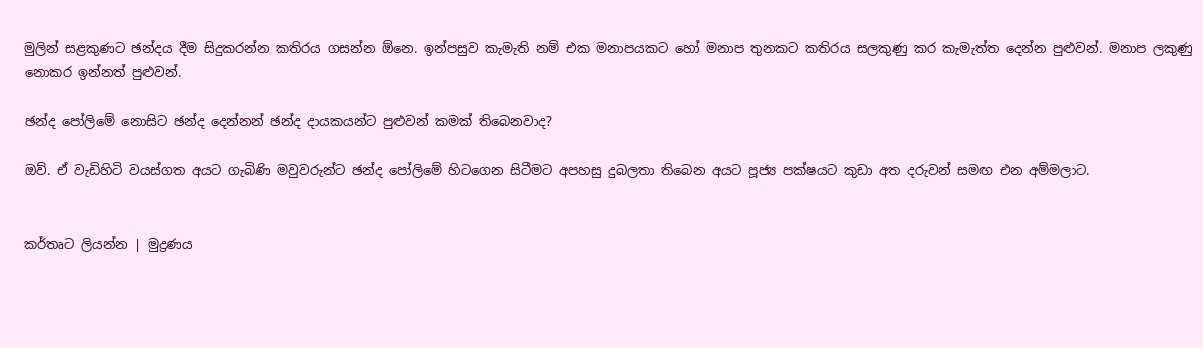මුලින් සළකුණට ඡන්දය දීම සිදුකරන්න කතිරය ගසන්න ඕනෙ. ඉන්පසුව කැමැති නම් එක මනාපයකට හෝ මනාප තුනකට කතිරය සලකුණු කර කැමැත්ත දෙන්න පුළුවන්. මනාප ලකුණු නොකර ඉන්නත් පුළුවන්.

ඡන්ද පෝලිමේ නොසිට ඡන්ද දෙන්නන් ඡන්ද දායකයන්ට පුළුවන් කමක් තිබෙනවාද?

ඔව්. ඒ වැඩිහිටි වයස්ගත අයට ගැබිණි මවුවරුන්ට ඡන්ද පෝලිමේ හිටගෙන සිටීමට අපහසු දුබලතා තිබෙන අයට පූජ්‍ය පක්ෂයට කුඩා අත දරුවන් සමඟ එන අම්මලාට.


කර්තෘට ලියන්න | මුද්‍රණය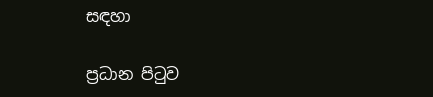සඳහා

ප්‍රධාන පිටුව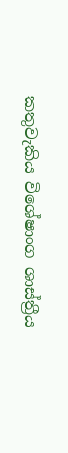කතුවැකිය විශේෂාංග ශාස්ත්‍රීය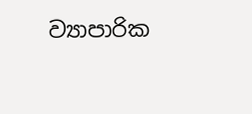ව්‍යාපාරික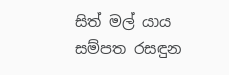සිත් මල් යාය සම්පත රසඳුන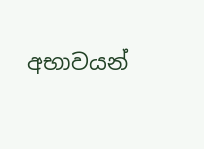අභාවයන්